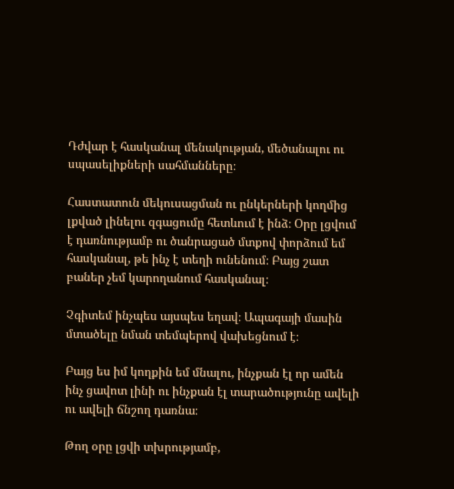Դժվար է հասկանալ մենակության, մեծանալու ու սպասելիքների սահմանները։

Հաստատուն մեկուսացման ու ընկերների կողմից լքված լինելու զգացումը հետևում է ինձ։ Օրը լցվում է դառնությամբ ու ծանրացած մտքով փորձում եմ հասկանալ, թե ինչ է տեղի ունենում։ Բայց շատ բաներ չեմ կարողանում հասկանալ։

Չգիտեմ ինչպես այսպես եղավ։ Ապագայի մասին մտածելը նման տեմպերով վախեցնում է։

Բայց ես իմ կողքին եմ մնալու, ինչքան էլ որ ամեն ինչ ցավոտ լինի ու ինչքան էլ տարածությունը ավելի ու ավելի ճնշող դառնա։

Թող օրը լցվի տխրությամբ,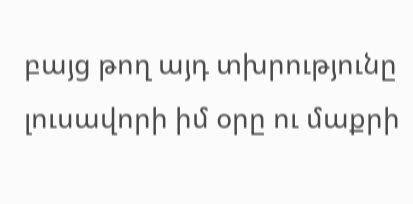բայց թող այդ տխրությունը լուսավորի իմ օրը ու մաքրի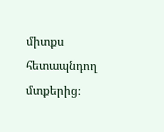միտքս հետապնդող մտքերից։